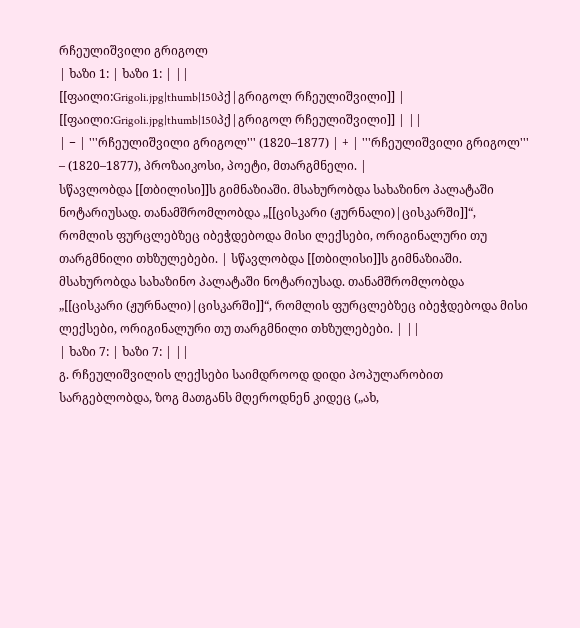რჩეულიშვილი გრიგოლ
| ხაზი 1: | ხაზი 1: | ||
[[ფაილი:Grigoli.jpg|thumb|150პქ|გრიგოლ რჩეულიშვილი]] | [[ფაილი:Grigoli.jpg|thumb|150პქ|გრიგოლ რჩეულიშვილი]] | ||
| − | '''რჩეულიშვილი გრიგოლ''' (1820–1877) | + | '''რჩეულიშვილი გრიგოლ''' – (1820–1877), პროზაიკოსი, პოეტი, მთარგმნელი. |
სწავლობდა [[თბილისი]]ს გიმნაზიაში. მსახურობდა სახაზინო პალატაში ნოტარიუსად. თანამშრომლობდა „[[ცისკარი (ჟურნალი)|ცისკარში]]“, რომლის ფურცლებზეც იბეჭდებოდა მისი ლექსები, ორიგინალური თუ თარგმნილი თხზულებები. | სწავლობდა [[თბილისი]]ს გიმნაზიაში. მსახურობდა სახაზინო პალატაში ნოტარიუსად. თანამშრომლობდა „[[ცისკარი (ჟურნალი)|ცისკარში]]“, რომლის ფურცლებზეც იბეჭდებოდა მისი ლექსები, ორიგინალური თუ თარგმნილი თხზულებები. | ||
| ხაზი 7: | ხაზი 7: | ||
გ. რჩეულიშვილის ლექსები საიმდროოდ დიდი პოპულარობით სარგებლობდა, ზოგ მათგანს მღეროდნენ კიდეც („ახ,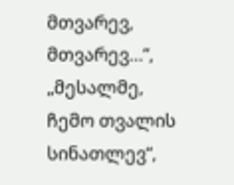მთვარევ, მთვარევ…“, „მესალმე, ჩემო თვალის სინათლევ“,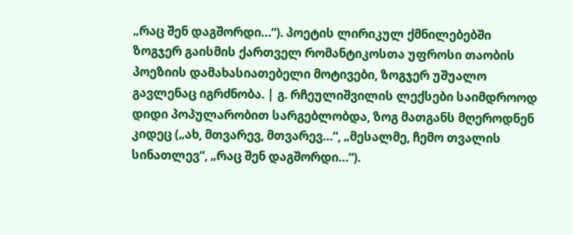„რაც შენ დაგშორდი…“). პოეტის ლირიკულ ქმნილებებში ზოგჯერ გაისმის ქართველ რომანტიკოსთა უფროსი თაობის პოეზიის დამახასიათებელი მოტივები, ზოგჯერ უშუალო გავლენაც იგრძნობა. | გ. რჩეულიშვილის ლექსები საიმდროოდ დიდი პოპულარობით სარგებლობდა, ზოგ მათგანს მღეროდნენ კიდეც („ახ, მთვარევ, მთვარევ…“, „მესალმე, ჩემო თვალის სინათლევ“, „რაც შენ დაგშორდი…“).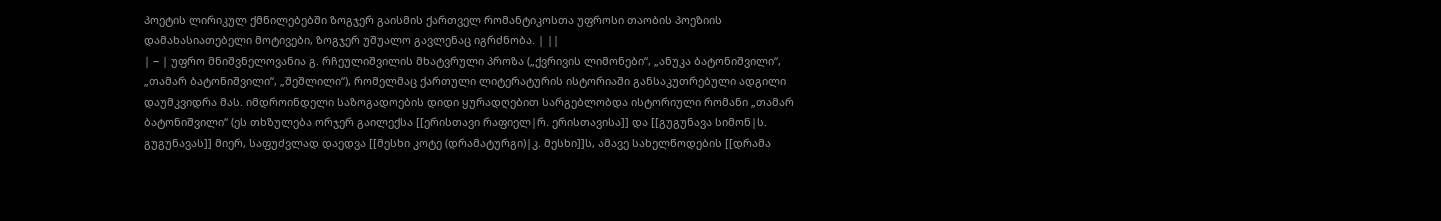პოეტის ლირიკულ ქმნილებებში ზოგჯერ გაისმის ქართველ რომანტიკოსთა უფროსი თაობის პოეზიის დამახასიათებელი მოტივები, ზოგჯერ უშუალო გავლენაც იგრძნობა. | ||
| − | უფრო მნიშვნელოვანია გ. რჩეულიშვილის მხატვრული პროზა („ქვრივის ლიმონები“, „ანუკა ბატონიშვილი“, „თამარ ბატონიშვილი“, „შეშლილი“), რომელმაც ქართული ლიტერატურის ისტორიაში განსაკუთრებული ადგილი დაუმკვიდრა მას. იმდროინდელი საზოგადოების დიდი ყურადღებით სარგებლობდა ისტორიული რომანი „თამარ ბატონიშვილი“ (ეს თხზულება ორჯერ გაილექსა [[ერისთავი რაფიელ|რ. ერისთავისა]] და [[გუგუნავა სიმონ|ს. გუგუნავას]] მიერ, საფუძვლად დაედვა [[მესხი კოტე (დრამატურგი)|კ. მესხი]]ს, ამავე სახელწოდების [[დრამა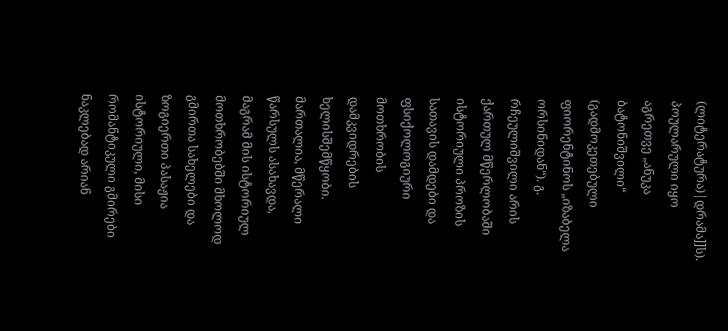(ლიტერატურა)|დრამა]]ს). პოულარული იყო აგრეთვე „ანუკა ბატონიშვილი“ (გადმოკეთებული ფიორენტინოს „იზაბელა ორსინიდან“). გ. რჩეულიშვილი არის ქართულ მწერლობაში ისტორიული პროზის სათავის დამდები და ფსიქოლოგიური მოთხრობის დამკვიდრების ხელისშემწყობი. მართალია, მწერალი წარსულს ასახავდა, მაგრამ მის ისტორიულ მოთხრობებში მხოლოდ გმირთა სახელები და ზოგიერთი პასაჟია ისტორიული, მისი რომანტიკული გმირები ნაკლებად არიან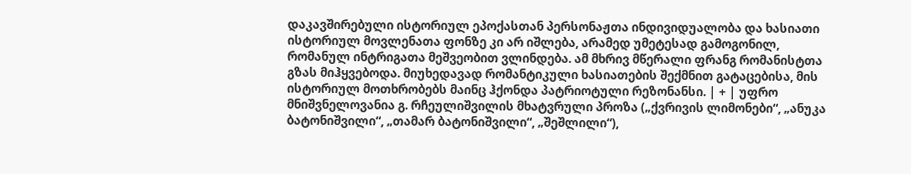დაკავშირებული ისტორიულ ეპოქასთან პერსონაჟთა ინდივიდუალობა და ხასიათი ისტორიულ მოვლენათა ფონზე კი არ იშლება, არამედ უმეტესად გამოგონილ, რომანულ ინტრიგათა მეშვეობით ვლინდება. ამ მხრივ მწერალი ფრანგ რომანისტთა გზას მიჰყვებოდა. მიუხედავად რომანტიკული ხასიათების შექმნით გატაცებისა, მის ისტორიულ მოთხრობებს მაინც ჰქონდა პატრიოტული რეზონანსი. | + | უფრო მნიშვნელოვანია გ. რჩეულიშვილის მხატვრული პროზა („ქვრივის ლიმონები“, „ანუკა ბატონიშვილი“, „თამარ ბატონიშვილი“, „შეშლილი“),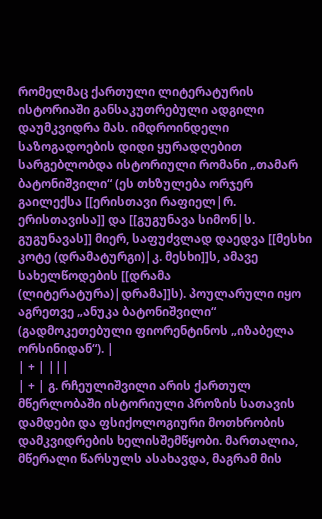რომელმაც ქართული ლიტერატურის ისტორიაში განსაკუთრებული ადგილი დაუმკვიდრა მას. იმდროინდელი საზოგადოების დიდი ყურადღებით სარგებლობდა ისტორიული რომანი „თამარ ბატონიშვილი“ (ეს თხზულება ორჯერ გაილექსა [[ერისთავი რაფიელ|რ. ერისთავისა]] და [[გუგუნავა სიმონ|ს. გუგუნავას]] მიერ, საფუძვლად დაედვა [[მესხი კოტე (დრამატურგი)|კ. მესხი]]ს, ამავე სახელწოდების [[დრამა (ლიტერატურა)|დრამა]]ს). პოულარული იყო აგრეთვე „ანუკა ბატონიშვილი“ (გადმოკეთებული ფიორენტინოს „იზაბელა ორსინიდან“). |
| + | |||
| + | გ. რჩეულიშვილი არის ქართულ მწერლობაში ისტორიული პროზის სათავის დამდები და ფსიქოლოგიური მოთხრობის დამკვიდრების ხელისშემწყობი. მართალია, მწერალი წარსულს ასახავდა, მაგრამ მის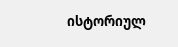ისტორიულ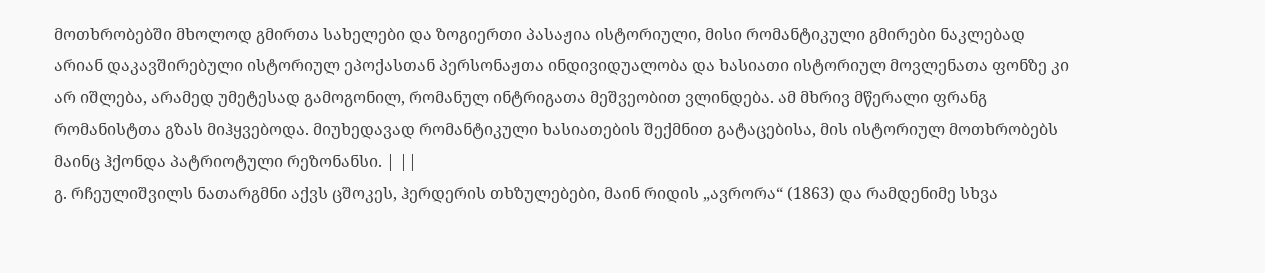მოთხრობებში მხოლოდ გმირთა სახელები და ზოგიერთი პასაჟია ისტორიული, მისი რომანტიკული გმირები ნაკლებად არიან დაკავშირებული ისტორიულ ეპოქასთან პერსონაჟთა ინდივიდუალობა და ხასიათი ისტორიულ მოვლენათა ფონზე კი არ იშლება, არამედ უმეტესად გამოგონილ, რომანულ ინტრიგათა მეშვეობით ვლინდება. ამ მხრივ მწერალი ფრანგ რომანისტთა გზას მიჰყვებოდა. მიუხედავად რომანტიკული ხასიათების შექმნით გატაცებისა, მის ისტორიულ მოთხრობებს მაინც ჰქონდა პატრიოტული რეზონანსი. | ||
გ. რჩეულიშვილს ნათარგმნი აქვს ცშოკეს, ჰერდერის თხზულებები, მაინ რიდის „ავრორა“ (1863) და რამდენიმე სხვა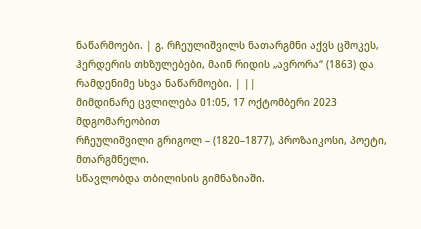ნაწარმოები. | გ. რჩეულიშვილს ნათარგმნი აქვს ცშოკეს, ჰერდერის თხზულებები, მაინ რიდის „ავრორა“ (1863) და რამდენიმე სხვა ნაწარმოები. | ||
მიმდინარე ცვლილება 01:05, 17 ოქტომბერი 2023 მდგომარეობით
რჩეულიშვილი გრიგოლ – (1820–1877), პროზაიკოსი, პოეტი, მთარგმნელი.
სწავლობდა თბილისის გიმნაზიაში.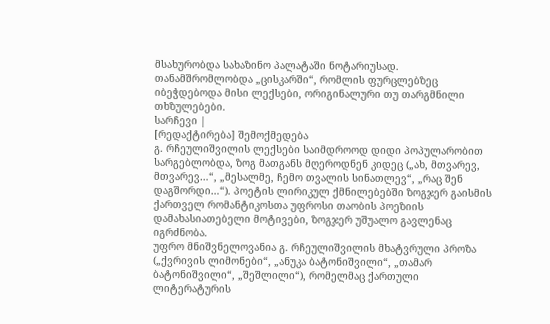მსახურობდა სახაზინო პალატაში ნოტარიუსად. თანამშრომლობდა „ცისკარში“, რომლის ფურცლებზეც იბეჭდებოდა მისი ლექსები, ორიგინალური თუ თარგმნილი თხზულებები.
სარჩევი |
[რედაქტირება] შემოქმედება
გ. რჩეულიშვილის ლექსები საიმდროოდ დიდი პოპულარობით სარგებლობდა, ზოგ მათგანს მღეროდნენ კიდეც („ახ, მთვარევ, მთვარევ…“, „მესალმე, ჩემო თვალის სინათლევ“, „რაც შენ დაგშორდი…“). პოეტის ლირიკულ ქმნილებებში ზოგჯერ გაისმის ქართველ რომანტიკოსთა უფროსი თაობის პოეზიის დამახასიათებელი მოტივები, ზოგჯერ უშუალო გავლენაც იგრძნობა.
უფრო მნიშვნელოვანია გ. რჩეულიშვილის მხატვრული პროზა („ქვრივის ლიმონები“, „ანუკა ბატონიშვილი“, „თამარ ბატონიშვილი“, „შეშლილი“), რომელმაც ქართული ლიტერატურის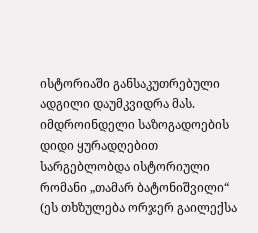ისტორიაში განსაკუთრებული ადგილი დაუმკვიდრა მას. იმდროინდელი საზოგადოების დიდი ყურადღებით სარგებლობდა ისტორიული რომანი „თამარ ბატონიშვილი“ (ეს თხზულება ორჯერ გაილექსა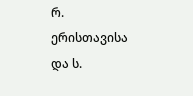რ. ერისთავისა და ს.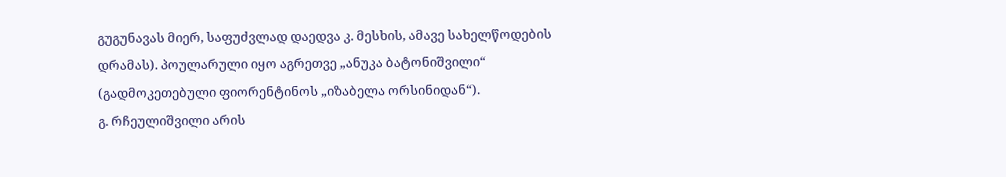გუგუნავას მიერ, საფუძვლად დაედვა კ. მესხის, ამავე სახელწოდების დრამას). პოულარული იყო აგრეთვე „ანუკა ბატონიშვილი“ (გადმოკეთებული ფიორენტინოს „იზაბელა ორსინიდან“).
გ. რჩეულიშვილი არის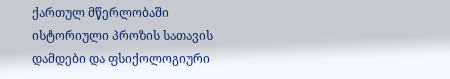ქართულ მწერლობაში ისტორიული პროზის სათავის დამდები და ფსიქოლოგიური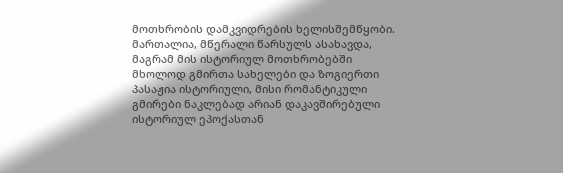მოთხრობის დამკვიდრების ხელისშემწყობი. მართალია, მწერალი წარსულს ასახავდა, მაგრამ მის ისტორიულ მოთხრობებში მხოლოდ გმირთა სახელები და ზოგიერთი პასაჟია ისტორიული, მისი რომანტიკული გმირები ნაკლებად არიან დაკავშირებული ისტორიულ ეპოქასთან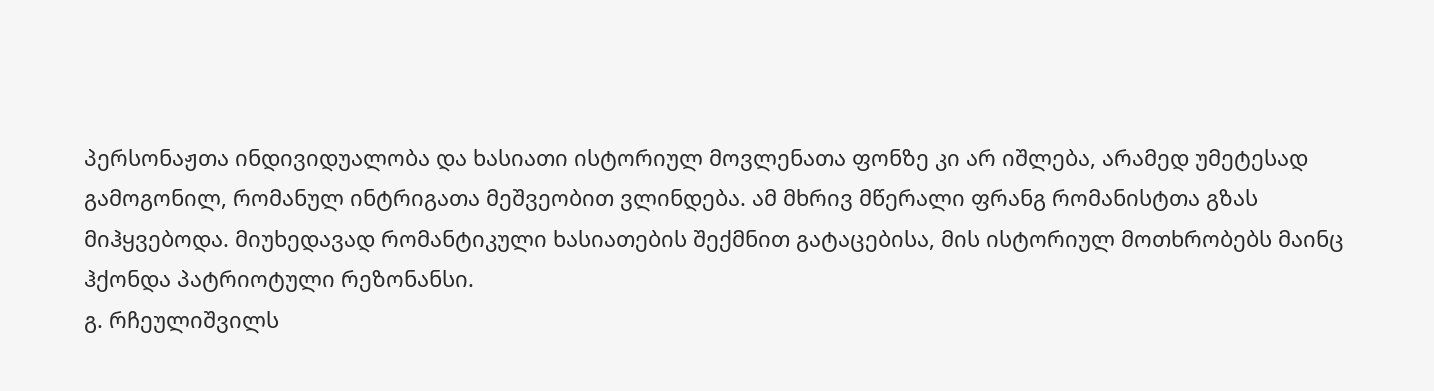პერსონაჟთა ინდივიდუალობა და ხასიათი ისტორიულ მოვლენათა ფონზე კი არ იშლება, არამედ უმეტესად გამოგონილ, რომანულ ინტრიგათა მეშვეობით ვლინდება. ამ მხრივ მწერალი ფრანგ რომანისტთა გზას მიჰყვებოდა. მიუხედავად რომანტიკული ხასიათების შექმნით გატაცებისა, მის ისტორიულ მოთხრობებს მაინც ჰქონდა პატრიოტული რეზონანსი.
გ. რჩეულიშვილს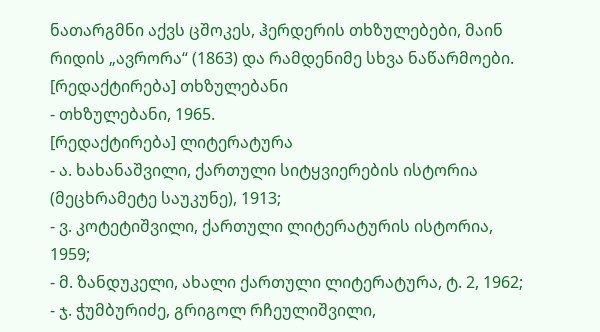ნათარგმნი აქვს ცშოკეს, ჰერდერის თხზულებები, მაინ რიდის „ავრორა“ (1863) და რამდენიმე სხვა ნაწარმოები.
[რედაქტირება] თხზულებანი
- თხზულებანი, 1965.
[რედაქტირება] ლიტერატურა
- ა. ხახანაშვილი, ქართული სიტყვიერების ისტორია (მეცხრამეტე საუკუნე), 1913;
- ვ. კოტეტიშვილი, ქართული ლიტერატურის ისტორია, 1959;
- მ. ზანდუკელი, ახალი ქართული ლიტერატურა, ტ. 2, 1962;
- ჯ. ჭუმბურიძე, გრიგოლ რჩეულიშვილი,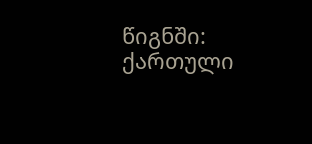წიგნში: ქართული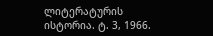ლიტერატურის ისტორია. ტ. 3, 1966.